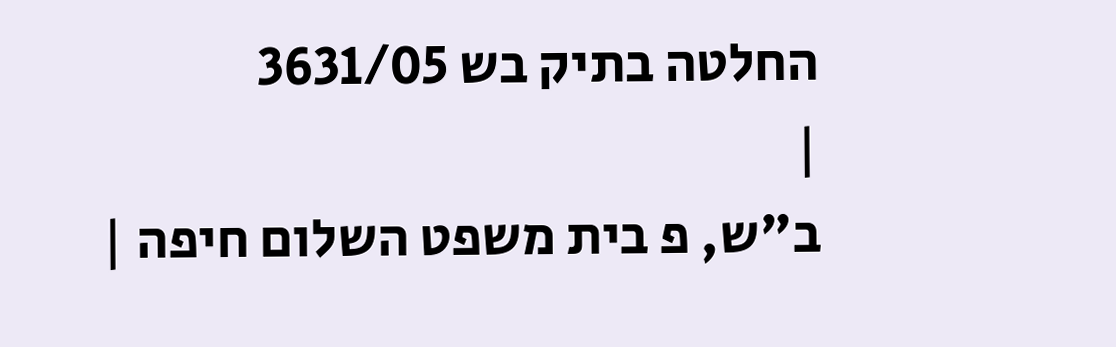החלטה בתיק בש 3631/05
|
ב"ש, פ בית משפט השלום חיפה |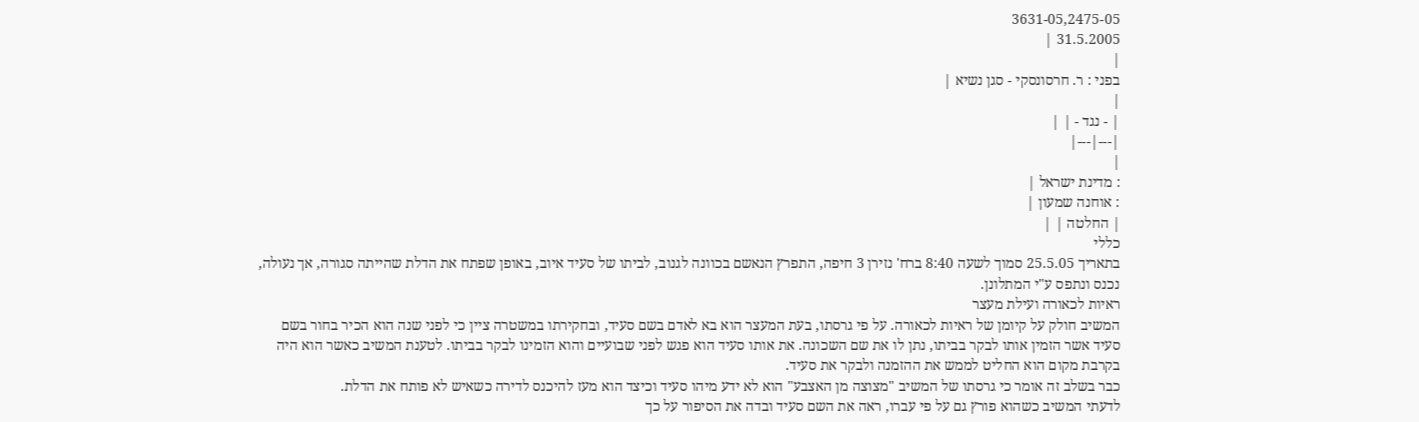3631-05,2475-05
31.5.2005 |
|
בפני : ר. חרסונסקי - סגן נשיא |
|
| - נגד - | |
|---|---|
|
: מדינת ישראל |
: אוחנה שמעון |
| החלטה | |
כללי
בתאריך 25.5.05 סמוך לשעה 8:40 ברח' נזירן 3 חיפה, התפרץ הנאשם בכוונה לגנוב, לביתו של סעיד איוב, באופן שפתח את הדלת שהייתה סגורה, אך נעולה, נכנס ונתפס ע"י המתלונן.
ראיות לכאורה ועילת מעצר
המשיב חולק על קיומן של ראיות לכאורה. על פי גרסתו, בעת המעצר הוא בא לאדם בשם סעיד, ובחקירתו במשטרה ציין כי לפני שנה הוא הכיר בחור בשם סעיד אשר הזמין אותו לבקר בביתו, נתן לו את שם השכונה. את אותו סעיד הוא פגש לפני שבועיים והוא הזמינו לבקר בביתו. לטענת המשיב כאשר הוא היה בקרבת מקום הוא החליט לממש את ההזמנה ולבקר את סעיד.
כבר בשלב זה אומר כי גרסתו של המשיב "מצוצה מן האצבע" הוא לא ידע מיהו סעיד וכיצד הוא מעז להיכנס לדירה כשאיש לא פותח את הדלת.
לדעתי המשיב כשהוא פורץ גם על פי עברו, ראה את השם סעיד ובדה את הסיפור על כך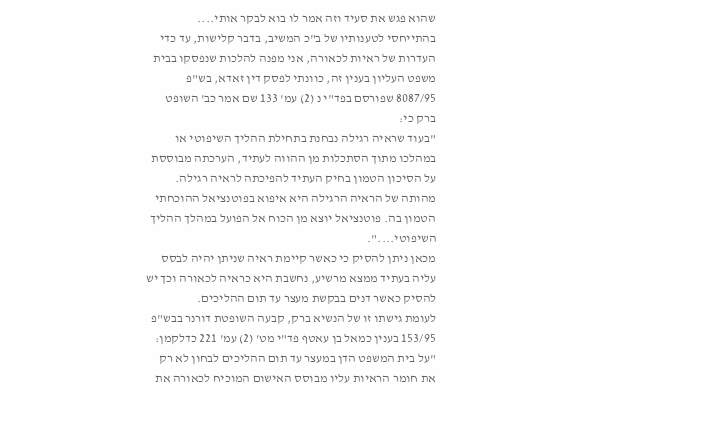שהוא פגש את סעיד וזה אמר לו בוא לבקר אותי....
בהתייחסי לטענותיו של ב"כ המשיב, בדבר קלישות, עד כדי העדרות של ראיות לכאורה, אני מפנה להלכות שנפסקו בבית משפט העליון בענין זה, כוונתי לפסק דין זאדא, בש"פ 8087/95 שפורסם בפד"י נ (2) עמ' 133 שם אמר כב' השופט ברק כי:
"בעוד שראיה רגילה נבחנת בתחילת ההליך השיפוטי או במהלכו מתוך הסתכלות מן ההווה לעתיד, הערכתה מבוססת על הסיכון הטמון בחיק העתיד להפיכתה לראיה רגילה. מהותה של הראיה הרגילה היא איפוא בפוטנציאל ההוכחתי הטמון בה. פוטנציאל יוצא מן הכוח אל הפועל במהלך ההליך השיפוטי....".
מכאן ניתן להסיק כי כאשר קיימת ראיה שניתן יהיה לבסס עליה בעתיד ממצא מרשיע, נחשבת היא כראיה לכאורה וכך יש להסיק כאשר דנים בבקשת מעצר עד תום ההליכים.
לעומת גישתו זו של הנשיא ברק, קבעה השופטת דורנר בבש"פ 153/95 בענין כמאל בן עאטף פד"י מט' (2) עמ' 221 כדלקמן:
"על בית המשפט הדן במעצר עד תום ההליכים לבחון לא רק את חומר הראיות עליו מבוסס האישום המוכיח לכאורה את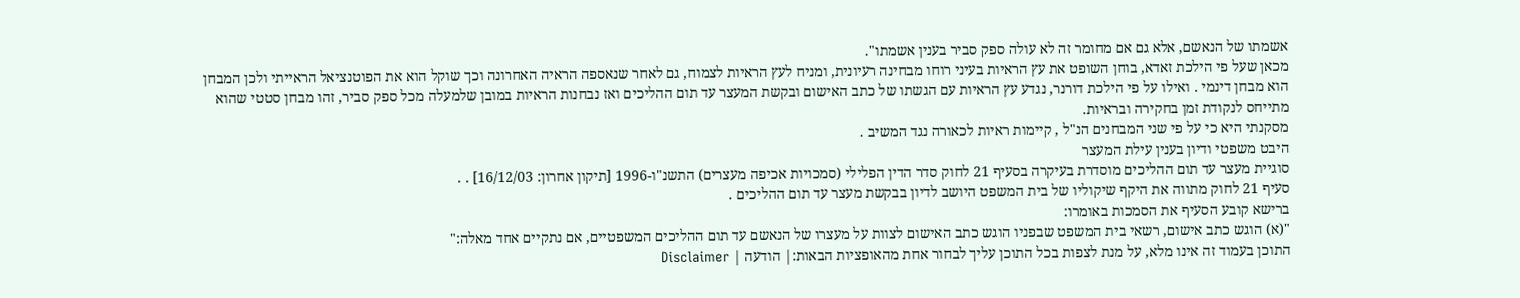אשמתו של הנאשם, אלא גם אם מחומר זה לא עולה ספק סביר בענין אשמתו".
מכאן שעל פי הילכת זאדא, בוחן השופט את עץ הראיות בעיני רוחו מבחינה רעיונית, ומניח לעץ הראיות לצמוח, גם לאחר שנאספה הראיה האחרונה וכך שוקל הוא את הפוטנציאל הראייתי ולכן המבחן הוא מבחן דינמי . ואילו על פי הילכת דורנר, נגדע עץ הראיות עם הגשתו של כתב האישום ובקשת המעצר עד תום ההליכים ואז נבחנות הראיות במובן שלמעלה מכל ספק סביר, זהו מבחן סטטי שהוא מתייחס לנקודת זמן בחקירה ובראיות.
מסקנתי היא כי על פי שני המבחנים הנ"ל , קיימות ראיות לכאורה נגד המשיב .
היבט משפטי ודיון בענין עילת המעצר
סוגיית מעצר עד תום ההליכים מוסדרת בעיקרה בסעיף 21 לחוק סדר הדין הפלילי (סמכויות אכיפה מעצרים) התשנ"ו-1996 [תיקון אחרון: 16/12/03] . .
סעיף 21 לחוק מתווה את היקף שיקוליו של בית המשפט היושב לדיון בבקשת מעצר עד תום ההליכים .
ברישא קובע הסעיף את הסמכות באומרו:
"(א) הוגש כתב אישום, רשאי בית המשפט שבפניו הוגש כתב האישום לצוות על מעצרו של הנאשם עד תום ההליכים המשפטיים, אם נתקיים אחד מאלה:"
התוכן בעמוד זה אינו מלא, על מנת לצפות בכל התוכן עליך לבחור אחת מהאופציות הבאות:| הודעה | Disclaimer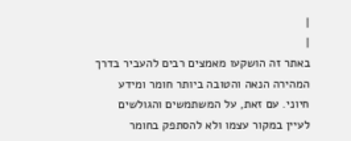|
|
באתר זה הושקעו מאמצים רבים להעביר בדרך המהירה הנאה והטובה ביותר חומר ומידע חיוני. עם זאת, על המשתמשים והגולשים לעיין במקור עצמו ולא להסתפק בחומר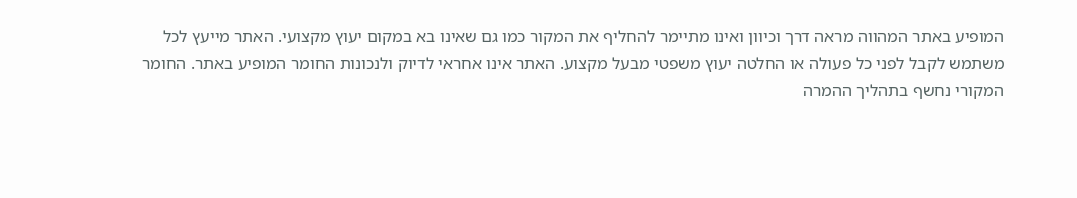המופיע באתר המהווה מראה דרך וכיוון ואינו מתיימר להחליף את המקור כמו גם שאינו בא במקום יעוץ מקצועי. האתר מייעץ לכל משתמש לקבל לפני כל פעולה או החלטה יעוץ משפטי מבעל מקצוע. האתר אינו אחראי לדיוק ולנכונות החומר המופיע באתר. החומר המקורי נחשף בתהליך ההמרה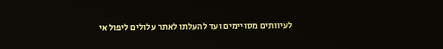לעיוותים מסויימים ועד להעלתו לאתר עלולים ליפול אי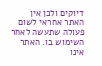דיוקים ולכן אין האתר אחראי לשום פעולה שתעשה לאחר השימוש בו. האתר אינו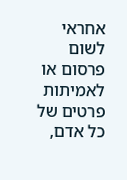אחראי לשום פרסום או לאמיתות פרטים של כל אדם,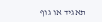תאגיד או גוף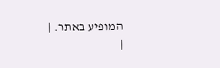המופיע באתר. |
|